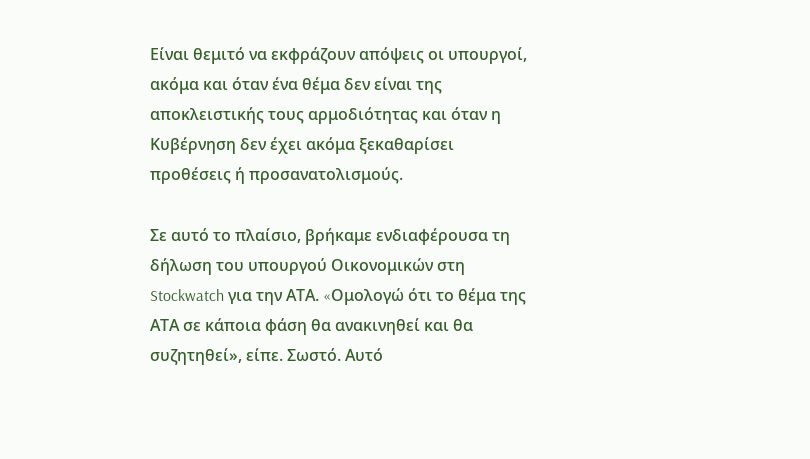Είναι θεμιτό να εκφράζουν απόψεις οι υπουργοί, ακόμα και όταν ένα θέμα δεν είναι της αποκλειστικής τους αρμοδιότητας και όταν η Κυβέρνηση δεν έχει ακόμα ξεκαθαρίσει προθέσεις ή προσανατολισμούς.

Σε αυτό το πλαίσιο, βρήκαμε ενδιαφέρουσα τη δήλωση του υπουργού Οικονομικών στη Stockwatch για την ΑΤΑ. «Oμολογώ ότι το θέμα της ΑΤΑ σε κάποια φάση θα ανακινηθεί και θα συζητηθεί», είπε. Σωστό. Αυτό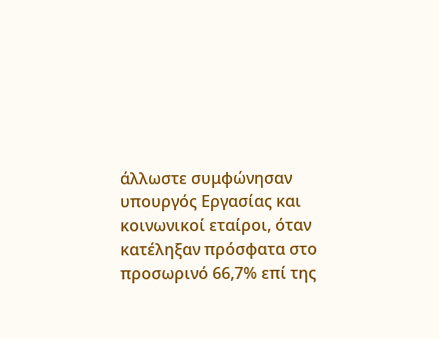άλλωστε συμφώνησαν υπουργός Εργασίας και κοινωνικοί εταίροι, όταν κατέληξαν πρόσφατα στο προσωρινό 66,7% επί της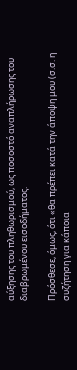αύξησης του πληθωρισμού, ως ποσοστό αναπλήρωσης του διαβρωμένου εισοδήματος.

Πρόσθεσε, όμως, ότι «θα πρέπει κατά την άποψη μου (σ.σ. η συζήτηση για κάποια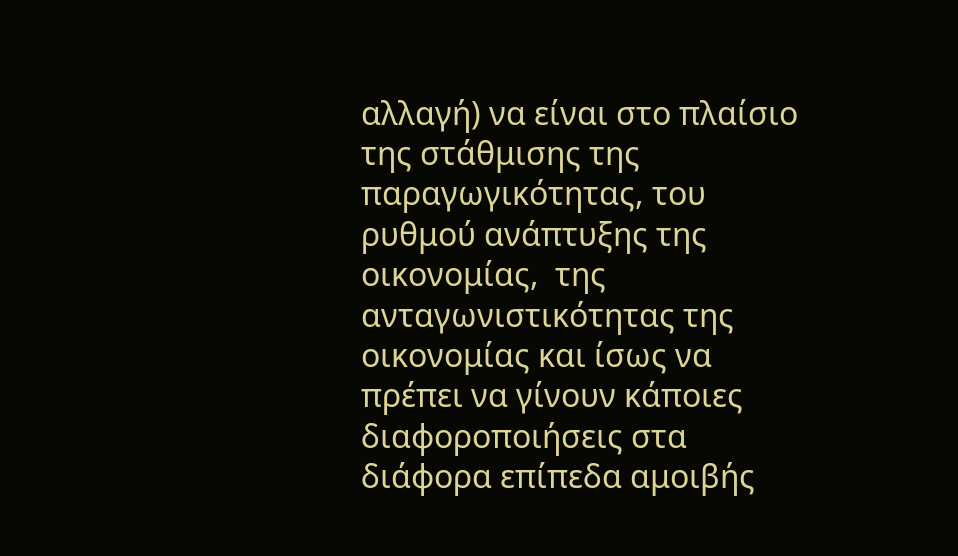αλλαγή) να είναι στο πλαίσιο της στάθμισης της παραγωγικότητας, του ρυθμού ανάπτυξης της οικονομίας,  της ανταγωνιστικότητας της οικονομίας και ίσως να πρέπει να γίνουν κάποιες διαφοροποιήσεις στα διάφορα επίπεδα αμοιβής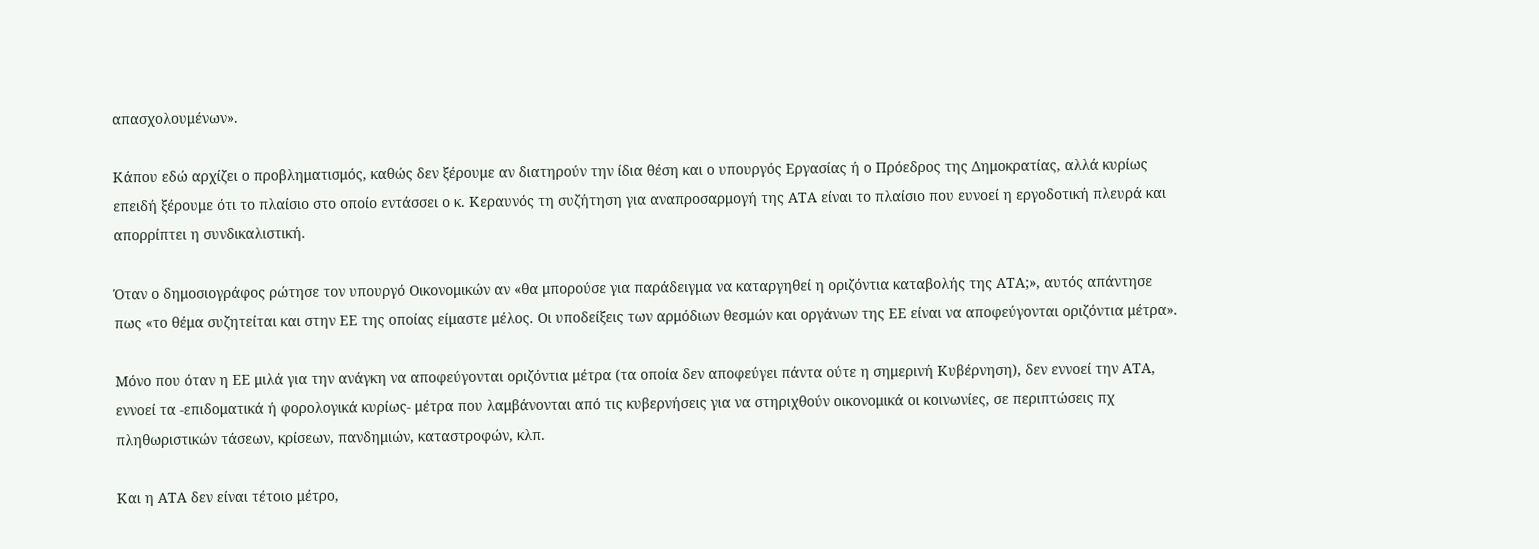απασχολουμένων».

Κάπου εδώ αρχίζει ο προβληματισμός, καθώς δεν ξέρουμε αν διατηρούν την ίδια θέση και ο υπουργός Εργασίας ή ο Πρόεδρος της Δημοκρατίας, αλλά κυρίως επειδή ξέρουμε ότι το πλαίσιο στο οποίο εντάσσει ο κ. Κεραυνός τη συζήτηση για αναπροσαρμογή της ΑΤΑ είναι το πλαίσιο που ευνοεί η εργοδοτική πλευρά και απορρίπτει η συνδικαλιστική.

Όταν ο δημοσιογράφος ρώτησε τον υπουργό Οικονομικών αν «θα μπορούσε για παράδειγμα να καταργηθεί η οριζόντια καταβολής της ΑΤΑ;», αυτός απάντησε πως «το θέμα συζητείται και στην ΕΕ της οποίας είμαστε μέλος. Οι υποδείξεις των αρμόδιων θεσμών και οργάνων της ΕΕ είναι να αποφεύγονται οριζόντια μέτρα».

Μόνο που όταν η ΕΕ μιλά για την ανάγκη να αποφεύγονται οριζόντια μέτρα (τα οποία δεν αποφεύγει πάντα ούτε η σημερινή Κυβέρνηση), δεν εννοεί την ΑΤΑ, εννοεί τα -επιδοματικά ή φορολογικά κυρίως- μέτρα που λαμβάνονται από τις κυβερνήσεις για να στηριχθούν οικονομικά οι κοινωνίες, σε περιπτώσεις πχ πληθωριστικών τάσεων, κρίσεων, πανδημιών, καταστροφών, κλπ.

Και η ΑΤΑ δεν είναι τέτοιο μέτρο,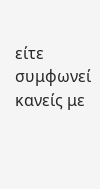είτε συμφωνεί κανείς με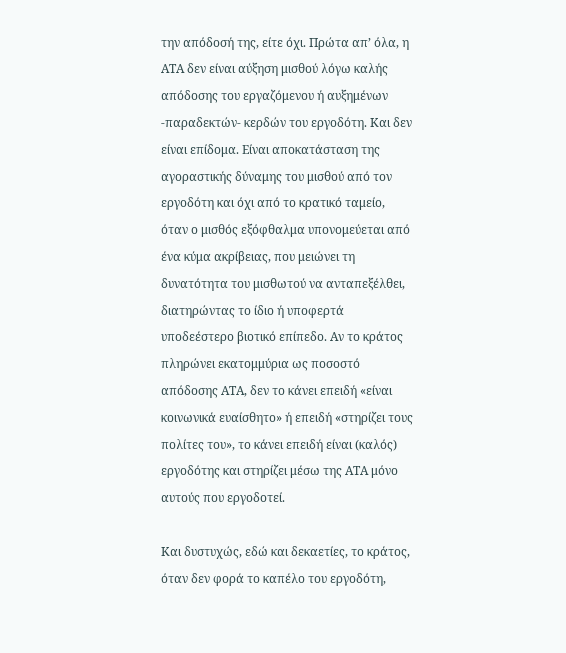την απόδοσή της, είτε όχι. Πρώτα απ’ όλα, η ΑΤΑ δεν είναι αύξηση μισθού λόγω καλής απόδοσης του εργαζόμενου ή αυξημένων -παραδεκτών- κερδών του εργοδότη. Και δεν είναι επίδομα. Είναι αποκατάσταση της αγοραστικής δύναμης του μισθού από τον εργοδότη και όχι από το κρατικό ταμείο, όταν ο μισθός εξόφθαλμα υπονομεύεται από ένα κύμα ακρίβειας, που μειώνει τη δυνατότητα του μισθωτού να ανταπεξέλθει, διατηρώντας το ίδιο ή υποφερτά υποδεέστερο βιοτικό επίπεδο. Αν το κράτος πληρώνει εκατομμύρια ως ποσοστό απόδοσης ΑΤΑ, δεν το κάνει επειδή «είναι κοινωνικά ευαίσθητο» ή επειδή «στηρίζει τους πολίτες του», το κάνει επειδή είναι (καλός) εργοδότης και στηρίζει μέσω της ΑΤΑ μόνο αυτούς που εργοδοτεί.

Και δυστυχώς, εδώ και δεκαετίες, το κράτος, όταν δεν φορά το καπέλο του εργοδότη,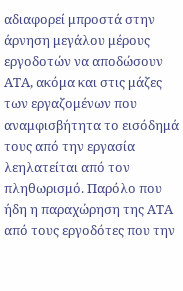αδιαφορεί μπροστά στην άρνηση μεγάλου μέρους εργοδοτών να αποδώσουν ΑΤΑ, ακόμα και στις μάζες των εργαζομένων που αναμφισβήτητα το εισόδημά τους από την εργασία λεηλατείται από τον πληθωρισμό. Παρόλο που ήδη η παραχώρηση της ΑΤΑ από τους εργοδότες που την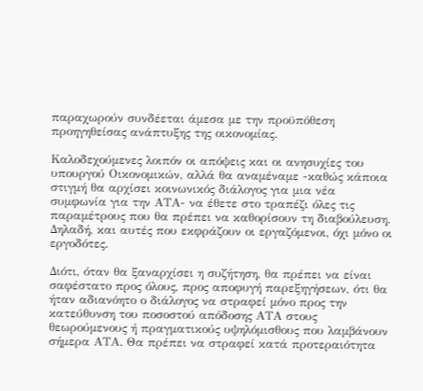παραχωρούν συνδέεται άμεσα με την προϋπόθεση προηγηθείσας ανάπτυξης της οικονομίας.

Καλοδεχούμενες λοιπόν οι απόψεις και οι ανησυχίες του υπουργού Οικονομικών, αλλά θα αναμέναμε -καθώς κάποια στιγμή θα αρχίσει κοινωνικός διάλογος για μια νέα συμφωνία για την ΑΤΑ- να έθετε στο τραπέζι όλες τις παραμέτρους που θα πρέπει να καθορίσουν τη διαβούλευση. Δηλαδή, και αυτές που εκφράζουν οι εργαζόμενοι, όχι μόνο οι εργοδότες.

Διότι, όταν θα ξαναρχίσει η συζήτηση, θα πρέπει να είναι σαφέστατο προς όλους, προς αποφυγή παρεξηγήσεων, ότι θα ήταν αδιανόητο ο διάλογος να στραφεί μόνο προς την κατεύθυνση του ποσοστού απόδοσης ΑΤΑ στους θεωρούμενους ή πραγματικούς υψηλόμισθους που λαμβάνουν σήμερα ΑΤΑ. Θα πρέπει να στραφεί κατά προτεραιότητα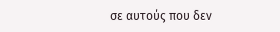σε αυτούς που δεν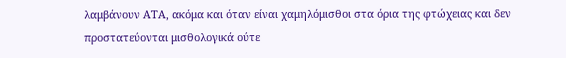λαμβάνουν ΑΤΑ, ακόμα και όταν είναι χαμηλόμισθοι στα όρια της φτώχειας και δεν προστατεύονται μισθολογικά ούτε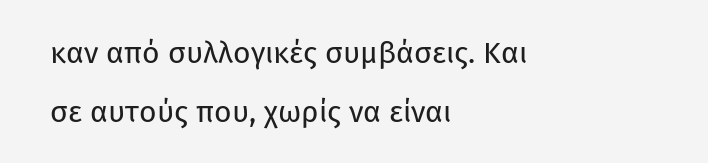καν από συλλογικές συμβάσεις. Και σε αυτούς που, χωρίς να είναι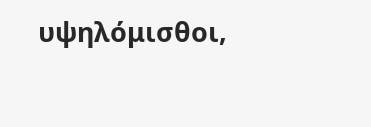υψηλόμισθοι,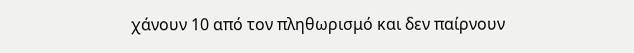χάνουν 10 από τον πληθωρισμό και δεν παίρνουν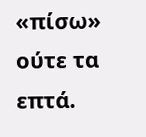«πίσω» ούτε τα επτά.